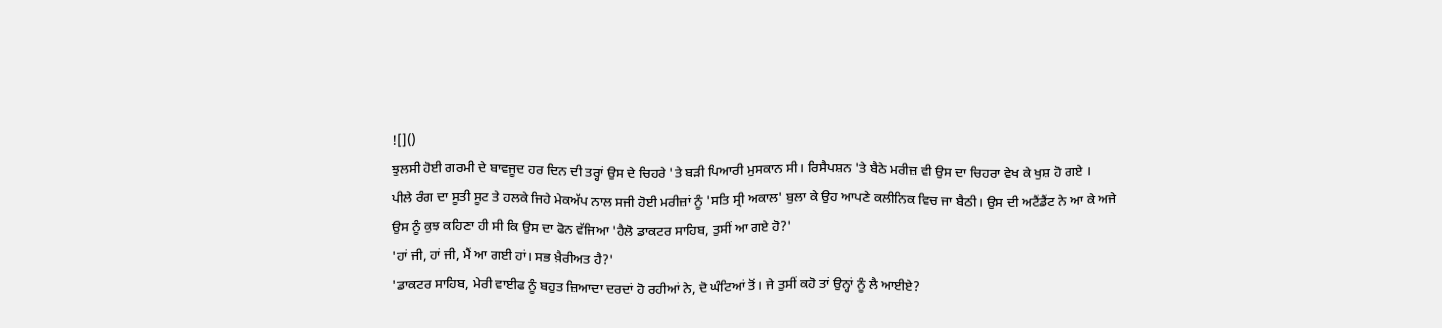![]()
ਝੁਲਸੀ ਹੋਈ ਗਰਮੀ ਦੇ ਬਾਵਜੂਦ ਹਰ ਦਿਨ ਦੀ ਤਰ੍ਹਾਂ ਉਸ ਦੇ ਚਿਹਰੇ 'ਤੇ ਬੜੀ ਪਿਆਰੀ ਮੁਸਕਾਨ ਸੀ। ਰਿਸੈਪਸ਼ਨ 'ਤੇ ਬੈਠੇ ਮਰੀਜ਼ ਵੀ ਉਸ ਦਾ ਚਿਹਰਾ ਵੇਖ ਕੇ ਖੁਸ਼ ਹੋ ਗਏ ।
ਪੀਲੇ ਰੰਗ ਦਾ ਸੂਤੀ ਸੂਟ ਤੇ ਹਲਕੇ ਜਿਹੇ ਮੇਕਅੱਪ ਨਾਲ ਸਜੀ ਹੋਈ ਮਰੀਜ਼ਾਂ ਨੂੰ 'ਸਤਿ ਸ੍ਰੀ ਅਕਾਲ' ਬੁਲਾ ਕੇ ਉਹ ਆਪਣੇ ਕਲੀਨਿਕ ਵਿਚ ਜਾ ਬੈਠੀ। ਉਸ ਦੀ ਅਟੈਂਡੈਂਟ ਨੇ ਆ ਕੇ ਅਜੇ ਉਸ ਨੂੰ ਕੁਝ ਕਹਿਣਾ ਹੀ ਸੀ ਕਿ ਉਸ ਦਾ ਫੋਨ ਵੱਜਿਆ 'ਹੈਲੋ ਡਾਕਟਰ ਸਾਹਿਬ, ਤੁਸੀਂ ਆ ਗਏ ਹੋ?'
'ਹਾਂ ਜੀ, ਹਾਂ ਜੀ, ਮੈਂ ਆ ਗਈ ਹਾਂ। ਸਭ ਖ਼ੈਰੀਅਤ ਹੈ?'
'ਡਾਕਟਰ ਸਾਹਿਬ, ਮੇਰੀ ਵਾਈਫ ਨੂੰ ਬਹੁਤ ਜ਼ਿਆਦਾ ਦਰਦਾਂ ਹੋ ਰਹੀਆਂ ਨੇ, ਦੋ ਘੰਟਿਆਂ ਤੋਂ। ਜੇ ਤੁਸੀਂ ਕਹੋ ਤਾਂ ਉਨ੍ਹਾਂ ਨੂੰ ਲੈ ਆਈਏ?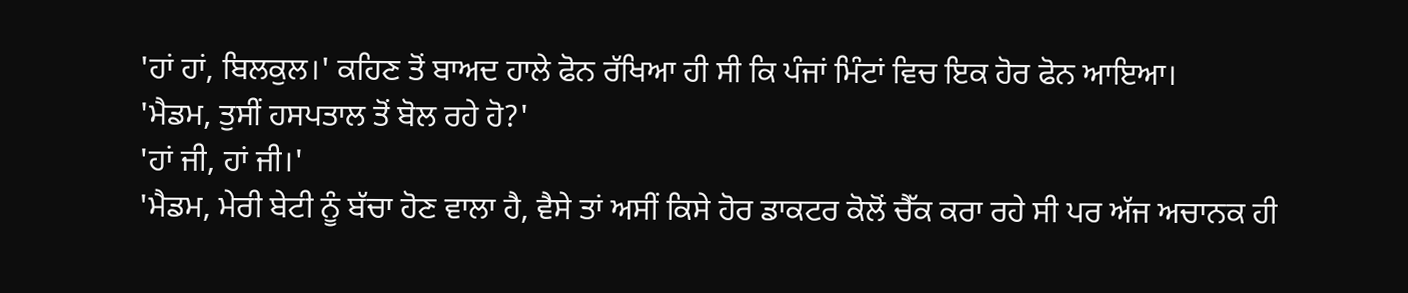'ਹਾਂ ਹਾਂ, ਬਿਲਕੁਲ।' ਕਹਿਣ ਤੋਂ ਬਾਅਦ ਹਾਲੇ ਫੋਨ ਰੱਖਿਆ ਹੀ ਸੀ ਕਿ ਪੰਜਾਂ ਮਿੰਟਾਂ ਵਿਚ ਇਕ ਹੋਰ ਫੋਨ ਆਇਆ।
'ਮੈਡਮ, ਤੁਸੀਂ ਹਸਪਤਾਲ ਤੋਂ ਬੋਲ ਰਹੇ ਹੋ?'
'ਹਾਂ ਜੀ, ਹਾਂ ਜੀ।'
'ਮੈਡਮ, ਮੇਰੀ ਬੇਟੀ ਨੂੰ ਬੱਚਾ ਹੋਣ ਵਾਲਾ ਹੈ, ਵੈਸੇ ਤਾਂ ਅਸੀਂ ਕਿਸੇ ਹੋਰ ਡਾਕਟਰ ਕੋਲੋਂ ਚੈੱਕ ਕਰਾ ਰਹੇ ਸੀ ਪਰ ਅੱਜ ਅਚਾਨਕ ਹੀ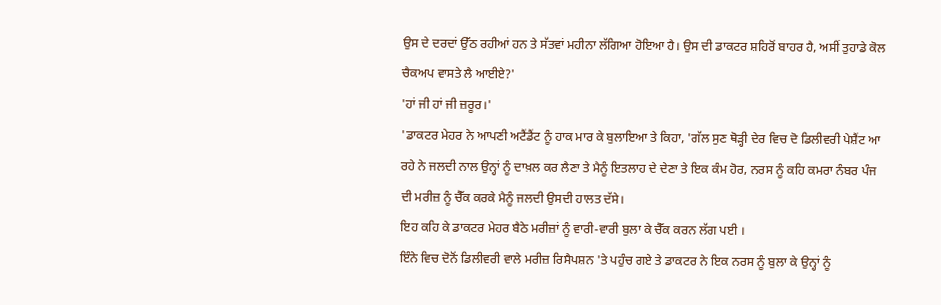ਉਸ ਦੇ ਦਰਦਾਂ ਉੱਠ ਰਹੀਆਂ ਹਨ ਤੇ ਸੱਤਵਾਂ ਮਹੀਨਾ ਲੱਗਿਆ ਹੋਇਆ ਹੈ। ਉਸ ਦੀ ਡਾਕਟਰ ਸ਼ਹਿਰੋਂ ਬਾਹਰ ਹੈ, ਅਸੀਂ ਤੁਹਾਡੇ ਕੋਲ ਚੈਕਅਪ ਵਾਸਤੇ ਲੈ ਆਈਏ?'
'ਹਾਂ ਜੀ ਹਾਂ ਜੀ ਜ਼ਰੂਰ।'
'ਡਾਕਟਰ ਮੇਹਰ ਨੇ ਆਪਣੀ ਅਟੈਂਡੈਂਟ ਨੂੰ ਹਾਕ ਮਾਰ ਕੇ ਬੁਲਾਇਆ ਤੇ ਕਿਹਾ, 'ਗੱਲ ਸੁਣ ਥੋੜ੍ਹੀ ਦੇਰ ਵਿਚ ਦੋ ਡਿਲੀਵਰੀ ਪੇਸ਼ੈਂਟ ਆ ਰਹੇ ਨੇ ਜਲਦੀ ਨਾਲ ਉਨ੍ਹਾਂ ਨੂੰ ਦਾਖ਼ਲ ਕਰ ਲੈਣਾ ਤੇ ਮੈਨੂੰ ਇਤਲਾਹ ਦੇ ਦੇਣਾ ਤੇ ਇਕ ਕੰਮ ਹੋਰ, ਨਰਸ ਨੂੰ ਕਹਿ ਕਮਰਾ ਨੰਬਰ ਪੰਜ ਦੀ ਮਰੀਜ਼ ਨੂੰ ਚੈੱਕ ਕਰਕੇ ਮੈਨੂੰ ਜਲਦੀ ਉਸਦੀ ਹਾਲਤ ਦੱਸੇ।
ਇਹ ਕਹਿ ਕੇ ਡਾਕਟਰ ਮੇਹਰ ਬੈਠੇ ਮਰੀਜ਼ਾਂ ਨੂੰ ਵਾਰੀ-ਵਾਰੀ ਬੁਲਾ ਕੇ ਚੈੱਕ ਕਰਨ ਲੱਗ ਪਈ ।
ਇੰਨੇ ਵਿਚ ਦੋਨੋਂ ਡਿਲੀਵਰੀ ਵਾਲੇ ਮਰੀਜ਼ ਰਿਸੈਪਸ਼ਨ 'ਤੇ ਪਹੁੰਚ ਗਏ ਤੇ ਡਾਕਟਰ ਨੇ ਇਕ ਨਰਸ ਨੂੰ ਬੁਲਾ ਕੇ ਉਨ੍ਹਾਂ ਨੂੰ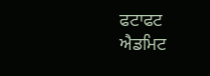ਫਟਾਫਟ ਐਡਮਿਟ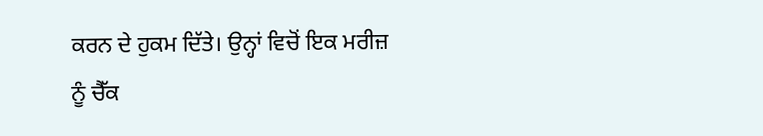ਕਰਨ ਦੇ ਹੁਕਮ ਦਿੱਤੇ। ਉਨ੍ਹਾਂ ਵਿਚੋਂ ਇਕ ਮਰੀਜ਼ ਨੂੰ ਚੈੱਕ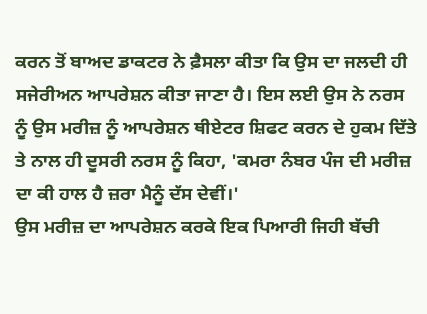ਕਰਨ ਤੋਂ ਬਾਅਦ ਡਾਕਟਰ ਨੇ ਫ਼ੈਸਲਾ ਕੀਤਾ ਕਿ ਉਸ ਦਾ ਜਲਦੀ ਹੀ ਸਜੇਰੀਅਨ ਆਪਰੇਸ਼ਨ ਕੀਤਾ ਜਾਣਾ ਹੈ। ਇਸ ਲਈ ਉਸ ਨੇ ਨਰਸ ਨੂੰ ਉਸ ਮਰੀਜ਼ ਨੂੰ ਆਪਰੇਸ਼ਨ ਥੀਏਟਰ ਸ਼ਿਫਟ ਕਰਨ ਦੇ ਹੁਕਮ ਦਿੱਤੇ ਤੇ ਨਾਲ ਹੀ ਦੂਸਰੀ ਨਰਸ ਨੂੰ ਕਿਹਾ, 'ਕਮਰਾ ਨੰਬਰ ਪੰਜ ਦੀ ਮਰੀਜ਼ ਦਾ ਕੀ ਹਾਲ ਹੈ ਜ਼ਰਾ ਮੈਨੂੰ ਦੱਸ ਦੇਵੀਂ।'
ਉਸ ਮਰੀਜ਼ ਦਾ ਆਪਰੇਸ਼ਨ ਕਰਕੇ ਇਕ ਪਿਆਰੀ ਜਿਹੀ ਬੱਚੀ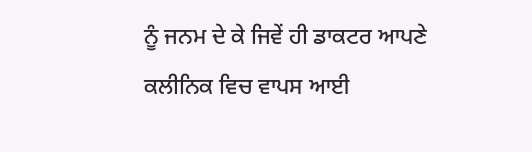ਨੂੰ ਜਨਮ ਦੇ ਕੇ ਜਿਵੇਂ ਹੀ ਡਾਕਟਰ ਆਪਣੇ ਕਲੀਨਿਕ ਵਿਚ ਵਾਪਸ ਆਈ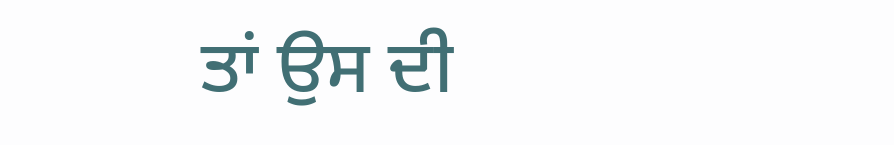ਤਾਂ ਉਸ ਦੀ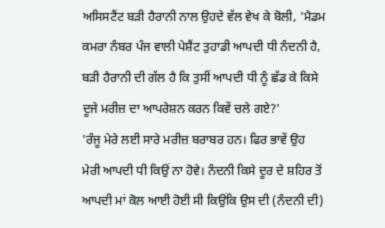ਅਸਿਸਟੈਂਟ ਬੜੀ ਹੈਰਾਨੀ ਨਾਲ ਉਹਦੇ ਵੱਲ ਵੇਖ ਕੇ ਬੋਲੀ, 'ਮੈਡਮ ਕਮਰਾ ਨੰਬਰ ਪੰਜ ਵਾਲੀ ਪੇਸ਼ੈਂਟ ਤੁਹਾਡੀ ਆਪਦੀ ਧੀ ਨੰਦਨੀ ਹੈ, ਬੜੀ ਹੈਰਾਨੀ ਦੀ ਗੱਲ ਹੈ ਕਿ ਤੁਸੀਂ ਆਪਦੀ ਧੀ ਨੂੰ ਛੱਡ ਕੇ ਕਿਸੇ ਦੂਜੇ ਮਰੀਜ਼ ਦਾ ਆਪਰੇਸ਼ਨ ਕਰਨ ਕਿਵੇਂ ਚਲੇ ਗਏ?'
'ਰੰਜੂ ਮੇਰੇ ਲਈ ਸਾਰੇ ਮਰੀਜ਼ ਬਰਾਬਰ ਹਨ। ਫਿਰ ਭਾਵੇਂ ਉਹ ਮੇਰੀ ਆਪਦੀ ਧੀ ਕਿਉਂ ਨਾ ਹੋਵੇ। ਨੰਦਨੀ ਕਿਸੇ ਦੂਰ ਦੇ ਸ਼ਹਿਰ ਤੋਂ ਆਪਦੀ ਮਾਂ ਕੋਲ ਆਈ ਹੋਈ ਸੀ ਕਿਉਂਕਿ ਉਸ ਦੀ (ਨੰਦਨੀ ਦੀ)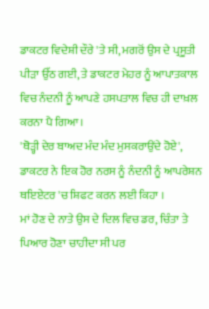ਡਾਕਟਰ ਵਿਦੇਸ਼ੀ ਦੌਰੇ 'ਤੇ ਸੀ, ਮਗਰੋਂ ਉਸ ਦੇ ਪ੍ਰਸੂਤੀ ਪੀੜਾ ਉੱਠ ਗਈ, ਤੇ ਡਾਕਟਰ ਮੇਹਰ ਨੂੰ ਆਪਾਤਕਾਲ ਵਿਚ ਨੰਦਨੀ ਨੂੰ ਆਪਣੇ ਹਸਪਤਾਲ ਵਿਚ ਹੀ ਦਾਖ਼ਲ ਕਰਨਾ ਪੈ ਗਿਆ ।
'ਥੋੜ੍ਹੀ ਦੇਰ ਬਾਅਦ ਮੰਦ ਮੰਦ ਮੁਸਕਰਾਉਂਦੇ ਹੋਏ', ਡਾਕਟਰ ਨੇ ਇਕ ਹੋਰ ਨਰਸ ਨੂੰ ਨੰਦਨੀ ਨੂੰ ਆਪਰੇਸ਼ਨ ਥਇਏਟਰ 'ਚ ਸ਼ਿਫਟ ਕਰਨ ਲਈ ਕਿਹਾ ।
ਮਾਂ ਹੋਣ ਦੇ ਨਾਤੇ ਉਸ ਦੇ ਦਿਲ ਵਿਚ ਡਰ, ਚਿੰਤਾ ਤੇ ਪਿਆਰ ਹੋਣਾ ਚਾਹੀਦਾ ਸੀ ਪਰ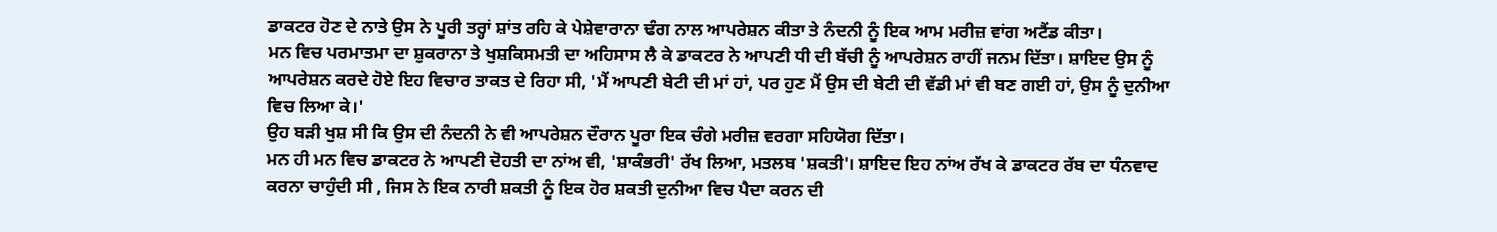ਡਾਕਟਰ ਹੋਣ ਦੇ ਨਾਤੇ ਉਸ ਨੇ ਪੂਰੀ ਤਰ੍ਹਾਂ ਸ਼ਾਂਤ ਰਹਿ ਕੇ ਪੇਸ਼ੇਵਾਰਾਨਾ ਢੰਗ ਨਾਲ ਆਪਰੇਸ਼ਨ ਕੀਤਾ ਤੇ ਨੰਦਨੀ ਨੂੰ ਇਕ ਆਮ ਮਰੀਜ਼ ਵਾਂਗ ਅਟੈਂਡ ਕੀਤਾ।
ਮਨ ਵਿਚ ਪਰਮਾਤਮਾ ਦਾ ਸ਼ੁਕਰਾਨਾ ਤੇ ਖੁਸ਼ਕਿਸਮਤੀ ਦਾ ਅਹਿਸਾਸ ਲੈ ਕੇ ਡਾਕਟਰ ਨੇ ਆਪਣੀ ਧੀ ਦੀ ਬੱਚੀ ਨੂੰ ਆਪਰੇਸ਼ਨ ਰਾਹੀਂ ਜਨਮ ਦਿੱਤਾ। ਸ਼ਾਇਦ ਉਸ ਨੂੰ ਆਪਰੇਸ਼ਨ ਕਰਦੇ ਹੋਏ ਇਹ ਵਿਚਾਰ ਤਾਕਤ ਦੇ ਰਿਹਾ ਸੀ, 'ਮੈਂ ਆਪਣੀ ਬੇਟੀ ਦੀ ਮਾਂ ਹਾਂ, ਪਰ ਹੁਣ ਮੈਂ ਉਸ ਦੀ ਬੇਟੀ ਦੀ ਵੱਡੀ ਮਾਂ ਵੀ ਬਣ ਗਈ ਹਾਂ, ਉਸ ਨੂੰ ਦੁਨੀਆ ਵਿਚ ਲਿਆ ਕੇ।'
ਉਹ ਬੜੀ ਖੁਸ਼ ਸੀ ਕਿ ਉਸ ਦੀ ਨੰਦਨੀ ਨੇ ਵੀ ਆਪਰੇਸ਼ਨ ਦੌਰਾਨ ਪੂਰਾ ਇਕ ਚੰਗੇ ਮਰੀਜ਼ ਵਰਗਾ ਸਹਿਯੋਗ ਦਿੱਤਾ।
ਮਨ ਹੀ ਮਨ ਵਿਚ ਡਾਕਟਰ ਨੇ ਆਪਣੀ ਦੋਹਤੀ ਦਾ ਨਾਂਅ ਵੀ, 'ਸ਼ਾਕੰਭਰੀ' ਰੱਖ ਲਿਆ, ਮਤਲਬ 'ਸ਼ਕਤੀ'। ਸ਼ਾਇਦ ਇਹ ਨਾਂਅ ਰੱਖ ਕੇ ਡਾਕਟਰ ਰੱਬ ਦਾ ਧੰਨਵਾਦ ਕਰਨਾ ਚਾਹੁੰਦੀ ਸੀ , ਜਿਸ ਨੇ ਇਕ ਨਾਰੀ ਸ਼ਕਤੀ ਨੂੰ ਇਕ ਹੋਰ ਸ਼ਕਤੀ ਦੁਨੀਆ ਵਿਚ ਪੈਦਾ ਕਰਨ ਦੀ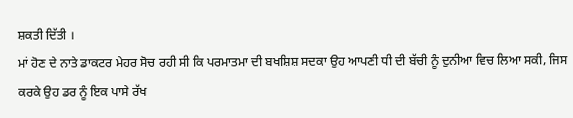ਸ਼ਕਤੀ ਦਿੱਤੀ ।
ਮਾਂ ਹੋਣ ਦੇ ਨਾਤੇ ਡਾਕਟਰ ਮੇਹਰ ਸੋਚ ਰਹੀ ਸੀ ਕਿ ਪਰਮਾਤਮਾ ਦੀ ਬਖਸ਼ਿਸ਼ ਸਦਕਾ ਉਹ ਆਪਣੀ ਧੀ ਦੀ ਬੱਚੀ ਨੂੰ ਦੁਨੀਆ ਵਿਚ ਲਿਆ ਸਕੀ, ਜਿਸ ਕਰਕੇ ਉਹ ਡਰ ਨੂੰ ਇਕ ਪਾਸੇ ਰੱਖ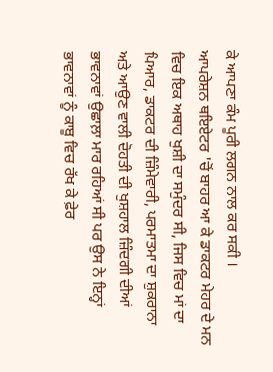ਕੇ ਆਪਣਾ ਕੰਮ ਪੂਰੀ ਲਗਨ ਨਾਲ ਕਰ ਸਕੀ ।
ਆਪਰੇਸ਼ਨ ਥਇਏਟਰ 'ਚੋਂ ਬਾਹਰ ਆ ਕੇ ਡਾਕਟਰ ਮੇਹਰ ਦੇ ਮਨ ਵਿਚ ਇਕ ਅਥਾਹ ਖੁਸ਼ੀ ਦਾ ਸਮੁੰਦਰ ਸੀ, ਜਿਸ ਵਿਚ ਮਾਂ ਦਾ ਪਿਆਰ, ਡਾਕਟਰ ਦੀ ਜ਼ਿੰਮੇਵਾਰੀ, ਪਰਮਾਤਮਾ ਦਾ ਸ਼ੁਕਰਾਨਾ ਅਤੇ ਆਉਣ ਵਾਲੀ ਦੋਹਤੀ ਦੀ ਖੁਸ਼ਹਾਲ ਜ਼ਿੰਦਗੀ ਦੀਆਂ ਭਾਵਨਾਵਾਂ ਉਛਾਲ਼ਾ ਮਾਰ ਰਹਿਆਂ ਸੀ ਪਰ ਉਸ ਨੇ ਇਨ੍ਹਾਂ ਭਾਵਨਾਵਾਂ ਨੂੰ ਕਾਬੂ ਵਿਚ ਰੱਖ ਕੇ ਫ਼ੇਰ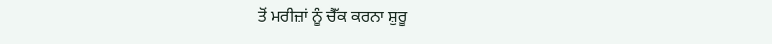ਤੋਂ ਮਰੀਜ਼ਾਂ ਨੂੰ ਚੈੱਕ ਕਰਨਾ ਸ਼ੁਰੂ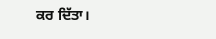ਕਰ ਦਿੱਤਾ।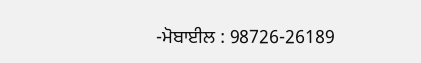-ਮੋਬਾਈਲ : 98726-26189